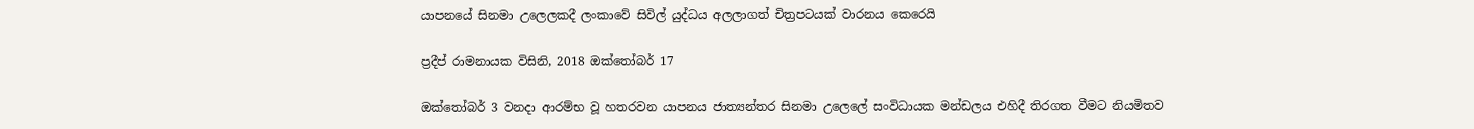යාපනයේ සිනමා උලෙලකදී ලංකාවේ සිවිල් යුද්ධය අලලාගත් චිත්‍රපටයක් වාරනය කෙරෙයි

ප්‍රදීප් රාමනායක විසිනි, 2018 ඔක්තෝබර් 17

ඔක්තෝබර් 3 වනදා ආරම්භ වූ හතරවන යාපනය ජාත්‍යන්තර සිනමා උලෙලේ සංවිධායක මන්ඩලය එහිදී තිරගත වීමට නියමිතව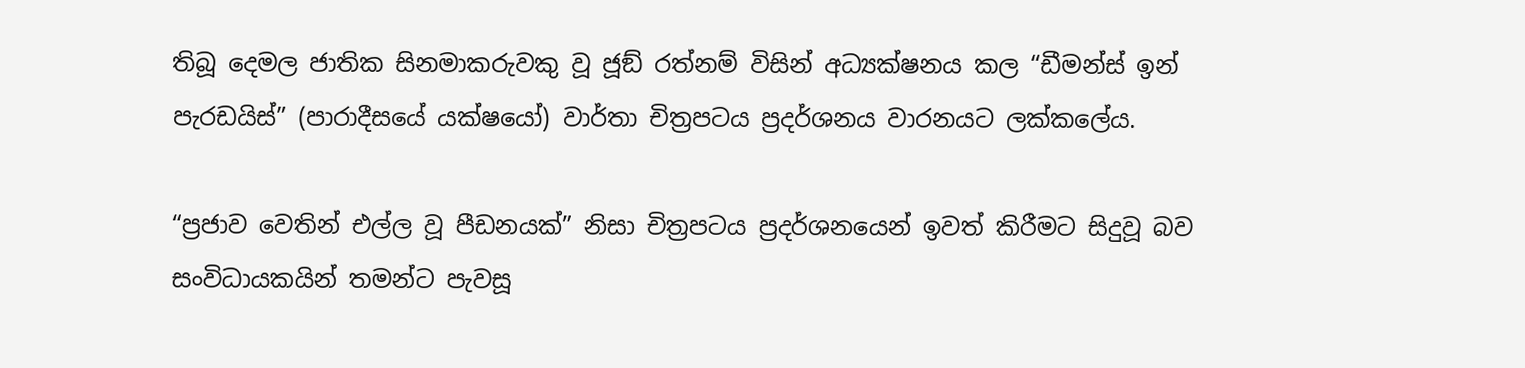තිබූ දෙමල ජාතික සිනමාකරුවකු වූ ජූඞ් රත්නම් විසින් අධ්‍යක්ෂනය කල “ඩීමන්ස් ඉන් පැරඩයිස්” (පාරාදීසයේ යක්ෂයෝ) වාර්තා චිත්‍රපටය ප්‍රදර්ශනය වාරනයට ලක්කලේය.

“ප්‍රජාව වෙතින් එල්ල වූ පීඩනයක්” නිසා චිත්‍රපටය ප්‍රදර්ශනයෙන් ඉවත් කිරීමට සිදුවූ බව සංවිධායකයින් තමන්ට පැවසූ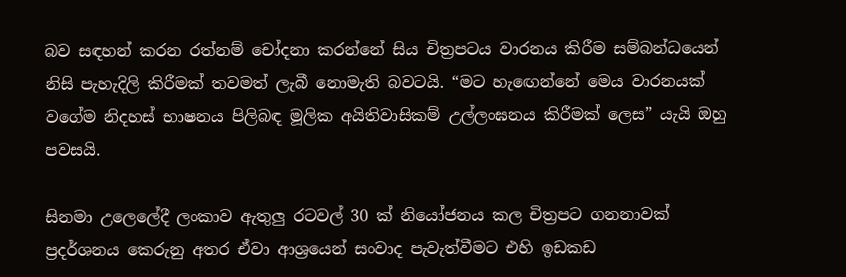බව සඳහන් කරන රත්නම් චෝදනා කරන්නේ සිය චිත්‍රපටය වාරනය කිරීම සම්බන්ධයෙන් නිසි පැහැදිලි කිරීමක් තවමත් ලැබී නොමැති බවටයි. “මට හැඟෙන්නේ මෙය වාරනයක් වගේම නිදහස් භාෂනය පිලිබඳ මූලික අයිතිවාසිකම් උල්ලංඝනය කිරීමක් ලෙස” යැයි ඔහු පවසයි.

සිනමා උලෙලේදී ලංකාව ඇතුලු රටවල් 30 ක් නියෝජනය කල චිත්‍රපට ගනනාවක් ප්‍රදර්ශනය කෙරුනු අතර ඒවා ආශ්‍රයෙන් සංවාද පැවැත්වීමට එහි ඉඩකඩ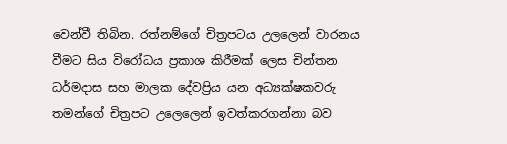වෙන්වී තිබින. රත්නම්ගේ චිත්‍රපටය උලලෙන් වාරනය වීමට සිය විරෝධය ප්‍රකාශ කිරීමක් ලෙස චින්තන ධර්මදාස සහ මාලක දේවප්‍රිය යන අධ්‍යක්ෂකවරු තමන්ගේ චිත්‍රපට උලෙලෙන් ඉවත්කරගන්නා බව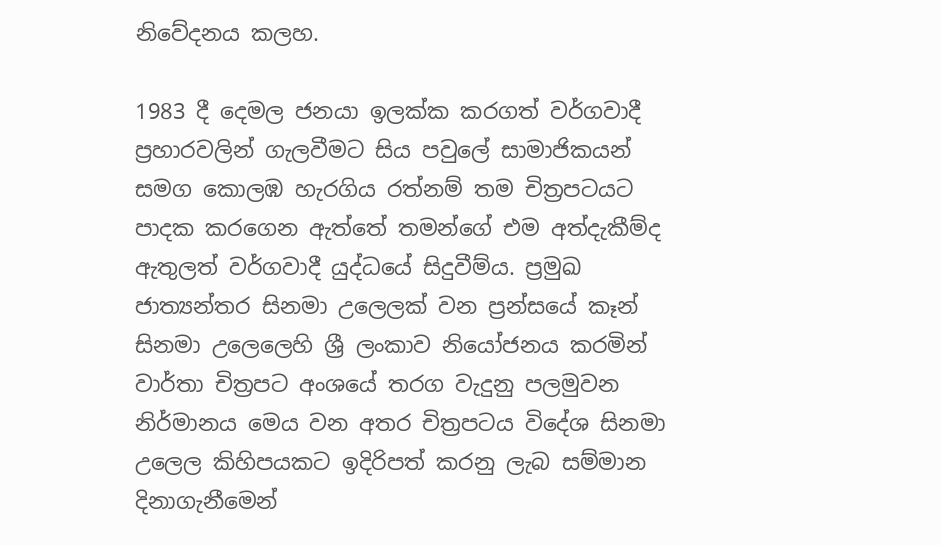නිවේදනය කලහ.

1983 දී දෙමල ජනයා ඉලක්ක කරගත් වර්ගවාදී ප්‍රහාරවලින් ගැලවීමට සිය පවුලේ සාමාජිකයන් සමග කොලඹ හැරගිය රත්නම් තම චිත්‍රපටයට පාදක කරගෙන ඇත්තේ තමන්ගේ එම අත්දැකීම්ද ඇතුලත් වර්ගවාදී යුද්ධයේ සිදුවීම්ය. ප්‍රමුඛ ජාත්‍යන්තර සිනමා උලෙලක් වන ප්‍රන්සයේ කෑන් සිනමා උලෙලෙහි ශ්‍රී ලංකාව නියෝජනය කරමින් වාර්තා චිත්‍රපට අංශයේ තරග වැදුනු පලමුවන නිර්මානය මෙය වන අතර චිත්‍රපටය විදේශ සිනමා උලෙල කිහිපයකට ඉදිරිපත් කරනු ලැබ සම්මාන දිනාගැනීමෙන්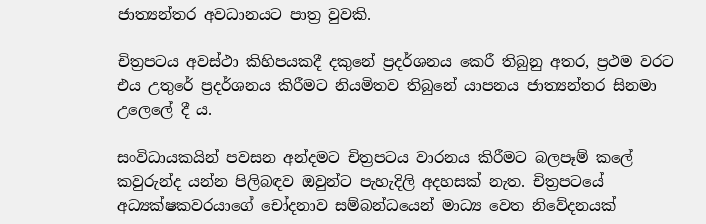ජාත්‍යන්තර අවධානයට පාත්‍ර වුවකි.

චිත්‍රපටය අවස්ථා කිහිපයකදී දකුනේ ප්‍රදර්ශනය කෙරී තිබුනු අතර, ප්‍රථම වරට එය උතුරේ ප්‍රදර්ශනය කිරීමට නියමිතව තිබුනේ යාපනය ජාත්‍යන්තර සිනමා උලෙලේ දී ය.

සංවිධායකයින් පවසන අන්දමට චිත්‍රපටය වාරනය කිරීමට බලපෑම් කලේ කවුරුන්ද යන්න පිලිබඳව ඔවුන්ට පැහැදිලි අදහසක් නැත. චිත්‍රපටයේ අධ්‍යක්ෂකවරයාගේ චෝදනාව සම්බන්ධයෙන් මාධ්‍ය වෙත නිවේදනයක්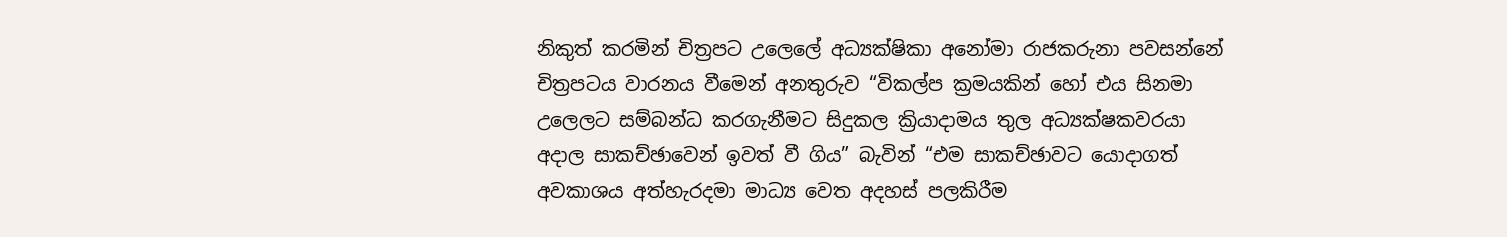නිකුත් කරමින් චිත්‍රපට උලෙලේ අධ්‍යක්ෂිකා අනෝමා රාජකරුනා පවසන්නේ චිත්‍රපටය වාරනය වීමෙන් අනතුරුව “විකල්ප ක්‍රමයකින් හෝ එය සිනමා උලෙලට සම්බන්ධ කරගැනීමට සිදුකල ක්‍රියාදාමය තුල අධ්‍යක්ෂකවරයා අදාල සාකච්ඡාවෙන් ඉවත් වී ගිය” බැවින් “එම සාකච්ඡාවට යොදාගත් අවකාශය අත්හැරදමා මාධ්‍ය වෙත අදහස් පලකිරීම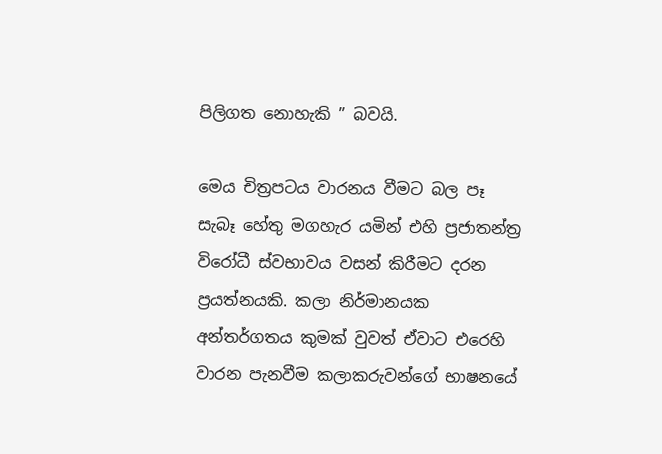පිලිගත නොහැකි ” බවයි.

මෙය චිත්‍රපටය වාරනය වීමට බල පෑ සැබෑ හේතු මගහැර යමින් එහි ප්‍රජාතන්ත්‍ර විරෝධී ස්වභාවය වසන් කිරීමට දරන ප්‍රයත්නයකි. කලා නිර්මානයක අන්තර්ගතය කුමක් වුවත් ඒවාට එරෙහි වාරන පැනවීම කලාකරුවන්ගේ භාෂනයේ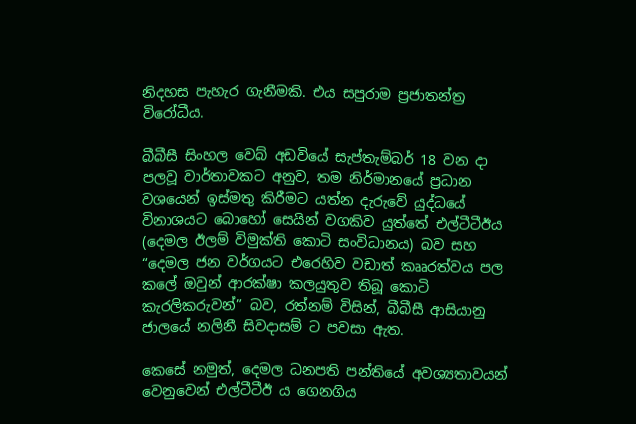නිදහස පැහැර ගැනීමකි. එය සපුරාම ප්‍රජාතන්ත්‍ර විරෝධීය.

බීබීසී සිංහල වෙබ් අඩවියේ සැප්තැම්බර් 18 වන දා පලවූ වාර්තාවකට අනුව, තම නිර්මානයේ ප්‍රධාන වශයෙන් ඉස්මතු කිරීමට යත්න දැරුවේ යුද්ධයේ විනාශයට බොහෝ සෙයින් වගකිව යුත්තේ එල්ටීටීඊය (දෙමල ඊලම් විමුක්ති කොටි සංවිධානය) බව සහ “දෙමල ජන වර්ගයට එරෙහිව වඩාත් කෲරත්වය පල කලේ ඔවුන් ආරක්ෂා කලයුතුව තිබූ කොටි කැරලිකරුවන්” බව, රත්නම් විසින්, බීබීසී ආසියානු ජාලයේ නලිනී සිවදාසම් ට පවසා ඇත.

කෙසේ නමුත්, දෙමල ධනපති පන්තියේ අවශ්‍යතාවයන් වෙනුවෙන් එල්ටීටීඊ ය ගෙනගිය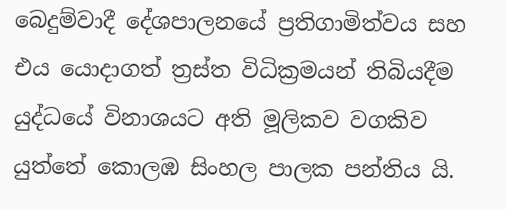බෙදුම්වාදී දේශපාලනයේ ප්‍රතිගාමිත්වය සහ එය යොදාගත් ත්‍රස්ත විධික්‍රමයන් තිබියදීම යුද්ධයේ විනාශයට අති මූලිකව වගකිව යුත්තේ කොලඹ සිංහල පාලක පන්තිය යි.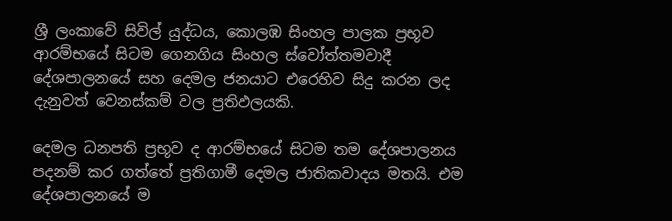ශ්‍රී ලංකාවේ සිවිල් යුද්ධය, කොලඹ සිංහල පාලක ප්‍රභූව ආරම්භයේ සිටම ගෙනගිය සිංහල ස්වෝත්තමවාදී දේශපාලනයේ සහ දෙමල ජනයාට එරෙහිව සිදු කරන ලද දැනුවත් වෙනස්කම් වල ප්‍රතිඵලයකි.

දෙමල ධනපති ප්‍රභූව ද ආරම්භයේ සිටම තම දේශපාලනය පදනම් කර ගත්තේ ප්‍රතිගාමී දෙමල ජාතිකවාදය මතයි. එම දේශපාලනයේ ම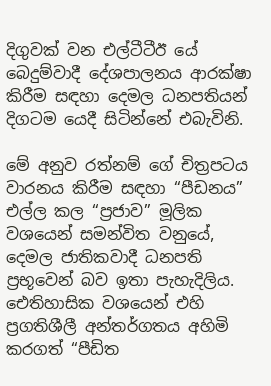දිගුවක් වන එල්ටීටීඊ යේ බෙදුම්වාදී දේශපාලනය ආරක්ෂා කිරීම සඳහා දෙමල ධනපතියන් දිගටම යෙදී සිටින්නේ එබැවිනි.

මේ අනුව රත්නම් ගේ චිත්‍රපටය වාරනය කිරීම සඳහා “පීඩනය” එල්ල කල “ප්‍රජාව” මූලික වශයෙන් සමන්විත වනුයේ, දෙමල ජාතිකවාදී ධනපති ප්‍රභූවෙන් බව ඉතා පැහැදිලිය. ඓතිහාසික වශයෙන් එහි ප්‍රගතිශීලී අන්තර්ගතය අහිමි කරගත් “පීඩිත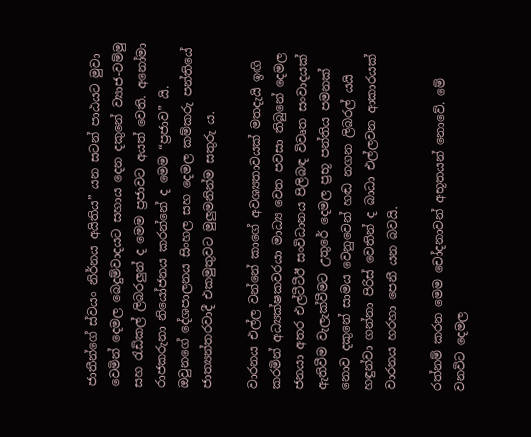ජාතීන්ගේ ස්වයං නිර්නය අයිතිය” යන සටන් පාඨයට මුවා වෙමින් දෙමල බෙදුම්වාදයට සහාය දෙන දකුනේ ව්‍යාජ-වම්මු සහ රැඩිකල් ලිබරලුන් ද මෙම ප්‍රජාවට අයත් වෙති. අනෝමා රාජකරුනා නියෝජනය කරන්නේ ද මෙම “ප්‍රජාව” යි. ඔවුනගේ දේශපාලනය සිංහල සහ දෙමල කම්කරු පන්තියේ ජාත්‍යන්තරවාදී එකමුතුවට මුලුමනින්ම සතුරු ය.

වාරනය එල්ල වන්නේ කාගේ අවශ්‍යතාවයක් මතදැයි ඉඟි කරමින් අධ්‍යක්ෂකවරයා මාධ්‍ය වෙත පවසා තිබුනේ දෙමල ජනයා අතර එල්ටීටීඊ සංවිධානය පිලිබඳ විවෘත සංවාදයක් ඇතිවීම වැලැක්වීමට උතුරේ දෙමල ප්‍රභූ පන්තිය පමනක් නොව දකුනේ සාමය වෙනුවෙන් හඬ නගන ලිබරල් යයි හඳුන්වා ගන්නා පිරිස් වෙතින් ද බාධා එල්ලවන ආකාරයක් වාරනය හරහා පෙනී යන බවයි.

රත්නම් කරන මෙම චෝදනාවන් අභූතයන් නොවේ. මේ වනවිට දෙමල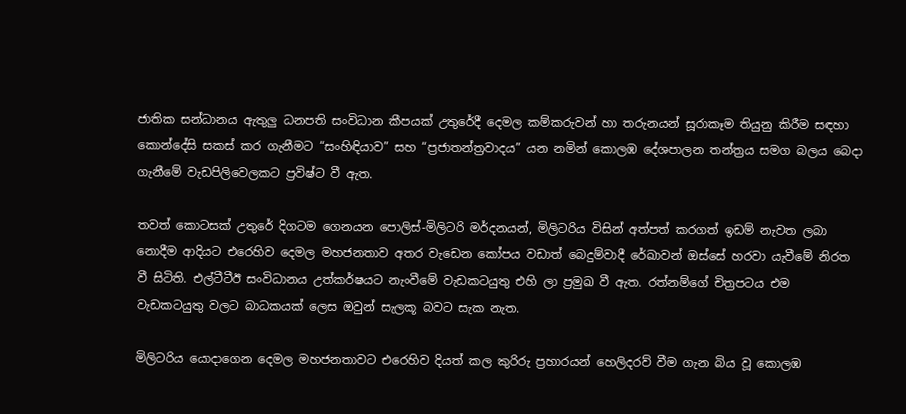ජාතික සන්ධානය ඇතුලු ධනපති සංවිධාන කීපයක් උතුරේදී දෙමල කම්කරුවන් හා තරුනයන් සූරාකෑම තියුනු කිරීම සඳහා කොන්දේසි සකස් කර ගැනීමට “සංහිඳියාව” සහ “ප්‍රජාතන්ත්‍රවාදය” යන නමින් කොලඹ දේශපාලන තන්ත්‍රය සමග බලය බෙදා ගැනීමේ වැඩපිලිවෙලකට ප්‍රවිෂ්ට වී ඇත.

තවත් කොටසක් උතුරේ දිගටම ගෙනයන පොලිස්-මිලිටරි මර්දනයන්, මිලිටරිය විසින් අත්පත් කරගත් ඉඩම් නැවත ලබා නොදීම ආදියට එරෙහිව දෙමල මහජනතාව අතර වැඩෙන කෝපය වඩාත් බෙදුම්වාදී රේඛාවන් ඔස්සේ හරවා යැවීමේ නිරත වී සිටිති. එල්ටීටීඊ සංවිධානය උත්කර්ෂයට නැංවීමේ වැඩකටයුතු එහි ලා ප්‍රමුඛ වී ඇත. රත්නම්ගේ චිත්‍රපටය එම වැඩකටයුතු වලට බාධකයක් ලෙස ඔවුන් සැලකූ බවට සැක නැත.

මිලිටරිය යොදාගෙන දෙමල මහජනතාවට එරෙහිව දියත් කල කුරිරු ප්‍රහාරයන් හෙලිදරව් වීම ගැන බිය වූ කොලඹ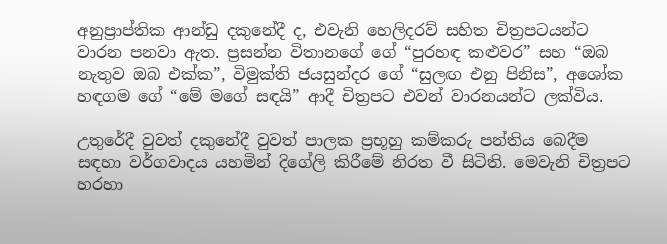අනුප්‍රාප්තික ආන්ඩු දකුනේදී ද, එවැනි හෙලිදරව් සහිත චිත්‍රපටයන්ට වාරන පනවා ඇත. ප්‍රසන්න විතානගේ ගේ “පුරහඳ කළුවර” සහ “ඔබ නැතුව ඔබ එක්ක”, විමුක්ති ජයසුන්දර ගේ “සුලඟ එනු පිනිස”, අශෝක හඳගම ගේ “මේ මගේ සඳයි” ආදී චිත්‍රපට එවන් වාරනයන්ට ලක්විය.

උතුරේදී වුවත් දකුනේදී වුවත් පාලක ප්‍රභූහු කම්කරු පන්තිය බෙදීම සඳහා වර්ගවාදය යහමින් දිගේලි කිරීමේ නිරත වී සිටිති. මෙවැනි චිත්‍රපට හරහා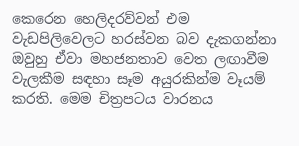කෙරෙන හෙලිදරව්වන් එම වැඩපිලිවෙලට හරස්වන බව දැකගන්නා ඔවුහු ඒවා මහජනතාව වෙත ලඟාවීම වැලකීම සඳහා සෑම අයුරකින්ම වෑයම් කරති. මෙම චිත්‍රපටය වාරනය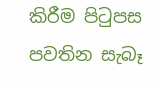කිරීම පිටුපස පවතින සැබෑ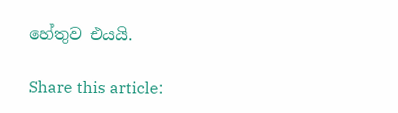හේතුව එයයි.

Share this article: